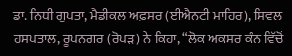ਡਾ. ਨਿਧੀ ਗੁਪਤਾ, ਮੈਡੀਕਲ ਅਫ਼ਸਰ (ਈਐਨਟੀ ਮਾਹਿਰ), ਸਿਵਲ ਹਸਪਤਾਲ, ਰੂਪਨਗਰ (ਰੋਪੜ) ਨੇ ਕਿਹਾ, “ਲੋਕ ਅਕਸਰ ਕੰਨ ਵਿੱਚੋਂ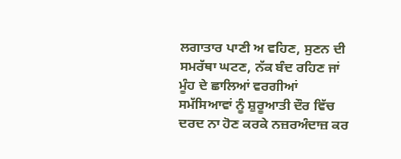ਲਗਾਤਾਰ ਪਾਣੀ ਅ ਵਹਿਣ, ਸੁਣਨ ਦੀ ਸਮਰੱਥਾ ਘਟਣ, ਨੱਕ ਬੰਦ ਰਹਿਣ ਜਾਂ ਮੂੰਹ ਦੇ ਛਾਲਿਆਂ ਵਰਗੀਆਂ ਸਮੱਸਿਆਵਾਂ ਨੂੰ ਸ਼ੁਰੂਆਤੀ ਦੌਰ ਵਿੱਚ ਦਰਦ ਨਾ ਹੋਣ ਕਰਕੇ ਨਜ਼ਰਅੰਦਾਜ਼ ਕਰ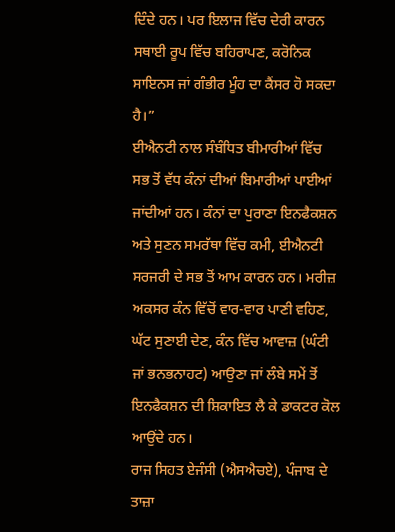ਦਿੰਦੇ ਹਨ। ਪਰ ਇਲਾਜ ਵਿੱਚ ਦੇਰੀ ਕਾਰਨ ਸਥਾਈ ਰੂਪ ਵਿੱਚ ਬਹਿਰਾਪਣ, ਕਰੋਨਿਕ ਸਾਇਨਸ ਜਾਂ ਗੰਭੀਰ ਮੂੰਹ ਦਾ ਕੈਂਸਰ ਹੋ ਸਕਦਾ ਹੈ।”
ਈਐਨਟੀ ਨਾਲ ਸੰਬੰਧਿਤ ਬੀਮਾਰੀਆਂ ਵਿੱਚ ਸਭ ਤੋਂ ਵੱਧ ਕੰਨਾਂ ਦੀਆਂ ਬਿਮਾਰੀਆਂ ਪਾਈਆਂ ਜਾਂਦੀਆਂ ਹਨ। ਕੰਨਾਂ ਦਾ ਪੁਰਾਣਾ ਇਨਫੈਕਸ਼ਨ ਅਤੇ ਸੁਣਨ ਸਮਰੱਥਾ ਵਿੱਚ ਕਮੀ, ਈਐਨਟੀ ਸਰਜਰੀ ਦੇ ਸਭ ਤੋਂ ਆਮ ਕਾਰਨ ਹਨ। ਮਰੀਜ਼ ਅਕਸਰ ਕੰਨ ਵਿੱਚੋਂ ਵਾਰ-ਵਾਰ ਪਾਣੀ ਵਹਿਣ, ਘੱਟ ਸੁਣਾਈ ਦੇਣ, ਕੰਨ ਵਿੱਚ ਆਵਾਜ਼ (ਘੰਟੀ ਜਾਂ ਭਨਭਨਾਹਟ) ਆਉਣਾ ਜਾਂ ਲੰਬੇ ਸਮੇਂ ਤੋਂ ਇਨਫੈਕਸ਼ਨ ਦੀ ਸ਼ਿਕਾਇਤ ਲੈ ਕੇ ਡਾਕਟਰ ਕੋਲ ਆਉਂਦੇ ਹਨ।
ਰਾਜ ਸਿਹਤ ਏਜੰਸੀ (ਐਸਐਚਏ), ਪੰਜਾਬ ਦੇ ਤਾਜ਼ਾ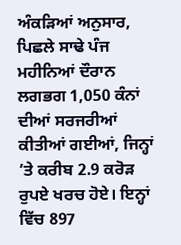ਅੰਕੜਿਆਂ ਅਨੁਸਾਰ, ਪਿਛਲੇ ਸਾਢੇ ਪੰਜ ਮਹੀਨਿਆਂ ਦੌਰਾਨ ਲਗਭਗ 1,050 ਕੰਨਾਂ ਦੀਆਂ ਸਰਜਰੀਆਂ ਕੀਤੀਆਂ ਗਈਆਂ, ਜਿਨ੍ਹਾਂ ’ਤੇ ਕਰੀਬ 2.9 ਕਰੋੜ ਰੁਪਏ ਖਰਚ ਹੋਏ। ਇਨ੍ਹਾਂ ਵਿੱਚ 897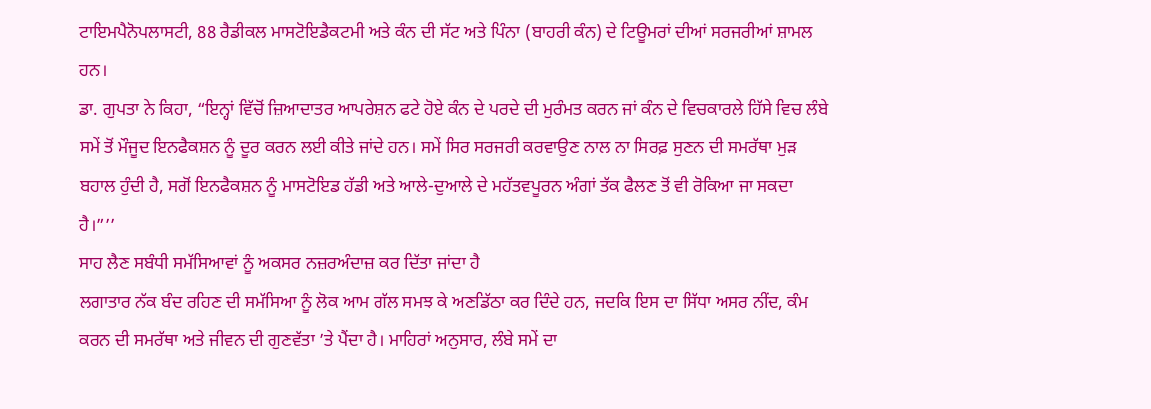ਟਾਇਮਪੈਨੋਪਲਾਸਟੀ, 88 ਰੈਡੀਕਲ ਮਾਸਟੋਇਡੈਕਟਮੀ ਅਤੇ ਕੰਨ ਦੀ ਸੱਟ ਅਤੇ ਪਿੰਨਾ (ਬਾਹਰੀ ਕੰਨ) ਦੇ ਟਿਊਮਰਾਂ ਦੀਆਂ ਸਰਜਰੀਆਂ ਸ਼ਾਮਲ ਹਨ।
ਡਾ. ਗੁਪਤਾ ਨੇ ਕਿਹਾ, “ਇਨ੍ਹਾਂ ਵਿੱਚੋਂ ਜ਼ਿਆਦਾਤਰ ਆਪਰੇਸ਼ਨ ਫਟੇ ਹੋਏ ਕੰਨ ਦੇ ਪਰਦੇ ਦੀ ਮੁਰੰਮਤ ਕਰਨ ਜਾਂ ਕੰਨ ਦੇ ਵਿਚਕਾਰਲੇ ਹਿੱਸੇ ਵਿਚ ਲੰਬੇ ਸਮੇਂ ਤੋਂ ਮੌਜੂਦ ਇਨਫੈਕਸ਼ਨ ਨੂੰ ਦੂਰ ਕਰਨ ਲਈ ਕੀਤੇ ਜਾਂਦੇ ਹਨ। ਸਮੇਂ ਸਿਰ ਸਰਜਰੀ ਕਰਵਾਉਣ ਨਾਲ ਨਾ ਸਿਰਫ਼ ਸੁਣਨ ਦੀ ਸਮਰੱਥਾ ਮੁੜ ਬਹਾਲ ਹੁੰਦੀ ਹੈ, ਸਗੋਂ ਇਨਫੈਕਸ਼ਨ ਨੂੰ ਮਾਸਟੋਇਡ ਹੱਡੀ ਅਤੇ ਆਲੇ-ਦੁਆਲੇ ਦੇ ਮਹੱਤਵਪੂਰਨ ਅੰਗਾਂ ਤੱਕ ਫੈਲਣ ਤੋਂ ਵੀ ਰੋਕਿਆ ਜਾ ਸਕਦਾ ਹੈ।”’’
ਸਾਹ ਲੈਣ ਸਬੰਧੀ ਸਮੱਸਿਆਵਾਂ ਨੂੰ ਅਕਸਰ ਨਜ਼ਰਅੰਦਾਜ਼ ਕਰ ਦਿੱਤਾ ਜਾਂਦਾ ਹੈ
ਲਗਾਤਾਰ ਨੱਕ ਬੰਦ ਰਹਿਣ ਦੀ ਸਮੱਸਿਆ ਨੂੰ ਲੋਕ ਆਮ ਗੱਲ ਸਮਝ ਕੇ ਅਣਡਿੱਠਾ ਕਰ ਦਿੰਦੇ ਹਨ, ਜਦਕਿ ਇਸ ਦਾ ਸਿੱਧਾ ਅਸਰ ਨੀਂਦ, ਕੰਮ ਕਰਨ ਦੀ ਸਮਰੱਥਾ ਅਤੇ ਜੀਵਨ ਦੀ ਗੁਣਵੱਤਾ ’ਤੇ ਪੈਂਦਾ ਹੈ। ਮਾਹਿਰਾਂ ਅਨੁਸਾਰ, ਲੰਬੇ ਸਮੇਂ ਦਾ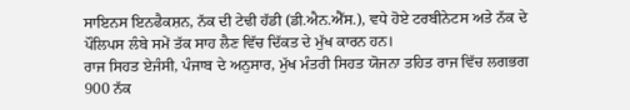ਸਾਇਨਸ ਇਨਫੈਕਸ਼ਨ, ਨੱਕ ਦੀ ਟੇਢੀ ਹੱਡੀ (ਡੀ.ਐਨ.ਐੱਸ.), ਵਧੇ ਹੋਏ ਟਰਬੀਨੇਟਸ ਅਤੇ ਨੱਕ ਦੇ ਪੌਲਿਪਸ ਲੰਬੇ ਸਮੇਂ ਤੱਕ ਸਾਹ ਲੈਣ ਵਿੱਚ ਦਿੱਕਤ ਦੇ ਮੁੱਖ ਕਾਰਨ ਹਨ।
ਰਾਜ ਸਿਹਤ ਏਜੰਸੀ, ਪੰਜਾਬ ਦੇ ਅਨੁਸਾਰ, ਮੁੱਖ ਮੰਤਰੀ ਸਿਹਤ ਯੋਜਨਾ ਤਹਿਤ ਰਾਜ ਵਿੱਚ ਲਗਭਗ 900 ਨੱਕ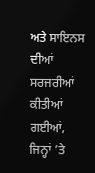ਅਤੇ ਸਾਇਨਸ ਦੀਆਂ ਸਰਜਰੀਆਂ ਕੀਤੀਆਂ ਗਈਆਂ, ਜਿਨ੍ਹਾਂ ’ਤੇ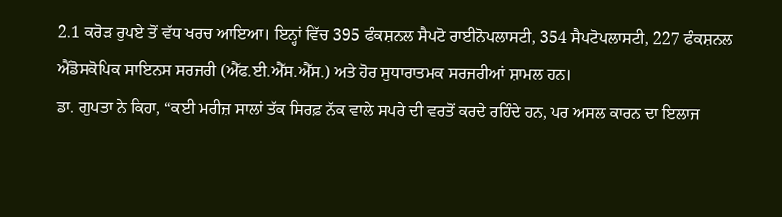2.1 ਕਰੋੜ ਰੁਪਏ ਤੋਂ ਵੱਧ ਖਰਚ ਆਇਆ। ਇਨ੍ਹਾਂ ਵਿੱਚ 395 ਫੰਕਸ਼ਨਲ ਸੈਪਟੋ ਰਾਈਨੋਪਲਾਸਟੀ, 354 ਸੈਪਟੋਪਲਾਸਟੀ, 227 ਫੰਕਸ਼ਨਲ ਐਂਡੋਸਕੋਪਿਕ ਸਾਇਨਸ ਸਰਜਰੀ (ਐੱਫ.ਈ.ਐੱਸ.ਐੱਸ.) ਅਤੇ ਹੋਰ ਸੁਧਾਰਾਤਮਕ ਸਰਜਰੀਆਂ ਸ਼ਾਮਲ ਹਨ।
ਡਾ. ਗੁਪਤਾ ਨੇ ਕਿਹਾ, “ਕਈ ਮਰੀਜ਼ ਸਾਲਾਂ ਤੱਕ ਸਿਰਫ਼ ਨੱਕ ਵਾਲੇ ਸਪਰੇ ਦੀ ਵਰਤੋਂ ਕਰਦੇ ਰਹਿੰਦੇ ਹਨ, ਪਰ ਅਸਲ ਕਾਰਨ ਦਾ ਇਲਾਜ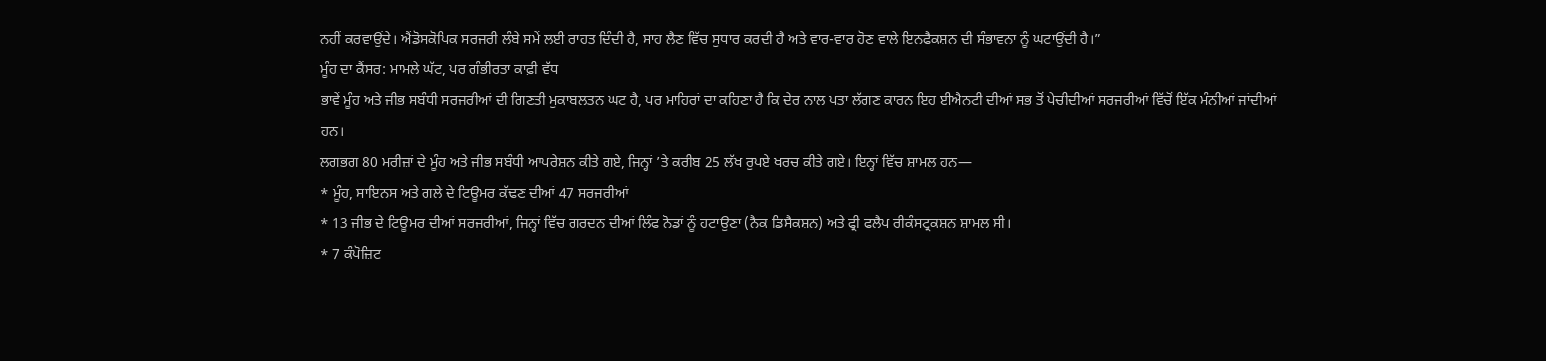ਨਹੀਂ ਕਰਵਾਉਂਦੇ। ਐਂਡੋਸਕੋਪਿਕ ਸਰਜਰੀ ਲੰਬੇ ਸਮੇਂ ਲਈ ਰਾਹਤ ਦਿੰਦੀ ਹੈ, ਸਾਹ ਲੈਣ ਵਿੱਚ ਸੁਧਾਰ ਕਰਦੀ ਹੈ ਅਤੇ ਵਾਰ-ਵਾਰ ਹੋਣ ਵਾਲੇ ਇਨਫੈਕਸ਼ਨ ਦੀ ਸੰਭਾਵਨਾ ਨੂੰ ਘਟਾਉਂਦੀ ਹੈ।”
ਮੂੰਹ ਦਾ ਕੈਂਸਰ: ਮਾਮਲੇ ਘੱਟ, ਪਰ ਗੰਭੀਰਤਾ ਕਾਫ਼ੀ ਵੱਧ
ਭਾਵੇਂ ਮੂੰਹ ਅਤੇ ਜੀਭ ਸਬੰਧੀ ਸਰਜਰੀਆਂ ਦੀ ਗਿਣਤੀ ਮੁਕਾਬਲਤਨ ਘਟ ਹੈ, ਪਰ ਮਾਹਿਰਾਂ ਦਾ ਕਹਿਣਾ ਹੈ ਕਿ ਦੇਰ ਨਾਲ ਪਤਾ ਲੱਗਣ ਕਾਰਨ ਇਹ ਈਐਨਟੀ ਦੀਆਂ ਸਭ ਤੋਂ ਪੇਚੀਦੀਆਂ ਸਰਜਰੀਆਂ ਵਿੱਚੋਂ ਇੱਕ ਮੰਨੀਆਂ ਜਾਂਦੀਆਂ ਹਨ।
ਲਗਭਗ 80 ਮਰੀਜ਼ਾਂ ਦੇ ਮੂੰਹ ਅਤੇ ਜੀਭ ਸਬੰਧੀ ਆਪਰੇਸ਼ਨ ਕੀਤੇ ਗਏ, ਜਿਨ੍ਹਾਂ ’ਤੇ ਕਰੀਬ 25 ਲੱਖ ਰੁਪਏ ਖਰਚ ਕੀਤੇ ਗਏ। ਇਨ੍ਹਾਂ ਵਿੱਚ ਸ਼ਾਮਲ ਹਨ—
* ਮੂੰਹ, ਸਾਇਨਸ ਅਤੇ ਗਲੇ ਦੇ ਟਿਊਮਰ ਕੱਢਣ ਦੀਆਂ 47 ਸਰਜਰੀਆਂ
* 13 ਜੀਭ ਦੇ ਟਿਊਮਰ ਦੀਆਂ ਸਰਜਰੀਆਂ, ਜਿਨ੍ਹਾਂ ਵਿੱਚ ਗਰਦਨ ਦੀਆਂ ਲਿੰਫ ਨੋਡਾਂ ਨੂੰ ਹਟਾਉਣਾ (ਨੈਕ ਡਿਸੈਕਸ਼ਨ) ਅਤੇ ਫ੍ਰੀ ਫਲੈਪ ਰੀਕੰਸਟ੍ਰਕਸ਼ਨ ਸ਼ਾਮਲ ਸੀ।
* 7 ਕੰਪੋਜ਼ਿਟ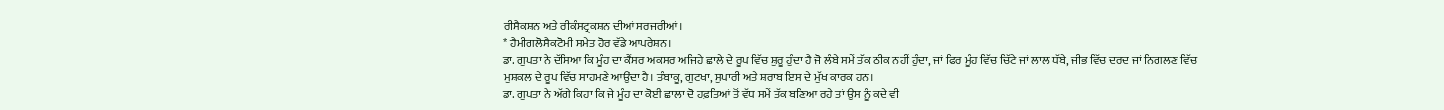ਰੀਸੈਕਸ਼ਨ ਅਤੇ ਰੀਕੰਸਟ੍ਰਕਸ਼ਨ ਦੀਆਂ ਸਰਜਰੀਆਂ।
* ਹੈਮੀਗਲੋਸੈਕਟੋਮੀ ਸਮੇਤ ਹੋਰ ਵੱਡੇ ਆਪਰੇਸ਼ਨ।
ਡਾ. ਗੁਪਤਾ ਨੇ ਦੱਸਿਆ ਕਿ ਮੂੰਹ ਦਾ ਕੈਂਸਰ ਅਕਸਰ ਅਜਿਹੇ ਛਾਲੇ ਦੇ ਰੂਪ ਵਿੱਚ ਸ਼ੁਰੂ ਹੁੰਦਾ ਹੈ ਜੋ ਲੰਬੇ ਸਮੇਂ ਤੱਕ ਠੀਕ ਨਹੀਂ ਹੁੰਦਾ, ਜਾਂ ਫਿਰ ਮੂੰਹ ਵਿੱਚ ਚਿੱਟੇ ਜਾਂ ਲਾਲ ਧੱਬੇ, ਜੀਭ ਵਿੱਚ ਦਰਦ ਜਾਂ ਨਿਗਲਣ ਵਿੱਚ ਮੁਸ਼ਕਲ ਦੇ ਰੂਪ ਵਿੱਚ ਸਾਹਮਣੇ ਆਉਂਦਾ ਹੈ। ਤੰਬਾਕੂ, ਗੁਟਖਾ, ਸੁਪਾਰੀ ਅਤੇ ਸ਼ਰਾਬ ਇਸ ਦੇ ਮੁੱਖ ਕਾਰਕ ਹਨ।
ਡਾ. ਗੁਪਤਾ ਨੇ ਅੱਗੇ ਕਿਹਾ ਕਿ ਜੇ ਮੂੰਹ ਦਾ ਕੋਈ ਛਾਲਾ ਦੋ ਹਫ਼ਤਿਆਂ ਤੋਂ ਵੱਧ ਸਮੇਂ ਤੱਕ ਬਣਿਆ ਰਹੇ ਤਾਂ ਉਸ ਨੂੰ ਕਦੇ ਵੀ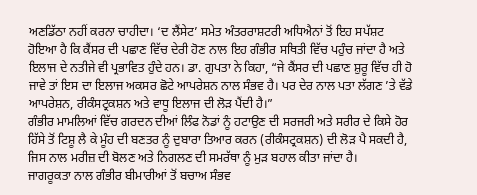ਅਣਡਿੱਠਾ ਨਹੀਂ ਕਰਨਾ ਚਾਹੀਦਾ। ‘ਦ ਲੈਂਸੇਟ’ ਸਮੇਤ ਅੰਤਰਰਾਸ਼ਟਰੀ ਅਧਿਐਨਾਂ ਤੋਂ ਇਹ ਸਪੱਸ਼ਟ ਹੋਇਆ ਹੈ ਕਿ ਕੈਂਸਰ ਦੀ ਪਛਾਣ ਵਿੱਚ ਦੇਰੀ ਹੋਣ ਨਾਲ ਇਹ ਗੰਭੀਰ ਸਥਿਤੀ ਵਿੱਚ ਪਹੁੰਚ ਜਾਂਦਾ ਹੈ ਅਤੇ ਇਲਾਜ ਦੇ ਨਤੀਜੇ ਵੀ ਪ੍ਰਭਾਵਿਤ ਹੁੰਦੇ ਹਨ। ਡਾ. ਗੁਪਤਾ ਨੇ ਕਿਹਾ, “ਜੇ ਕੈਂਸਰ ਦੀ ਪਛਾਣ ਸ਼ੁਰੂ ਵਿੱਚ ਹੀ ਹੋ ਜਾਵੇ ਤਾਂ ਇਸ ਦਾ ਇਲਾਜ ਅਕਸਰ ਛੋਟੇ ਆਪਰੇਸ਼ਨ ਨਾਲ ਸੰਭਵ ਹੈ। ਪਰ ਦੇਰ ਨਾਲ ਪਤਾ ਲੱਗਣ ’ਤੇ ਵੱਡੇ ਆਪਰੇਸ਼ਨ, ਰੀਕੰਸਟ੍ਰਕਸ਼ਨ ਅਤੇ ਵਾਧੂ ਇਲਾਜ ਦੀ ਲੋੜ ਪੈਂਦੀ ਹੈ।”
ਗੰਭੀਰ ਮਾਮਲਿਆਂ ਵਿੱਚ ਗਰਦਨ ਦੀਆਂ ਲਿੰਫ ਨੋਡਾਂ ਨੂੰ ਹਟਾਉਣ ਦੀ ਸਰਜਰੀ ਅਤੇ ਸਰੀਰ ਦੇ ਕਿਸੇ ਹੋਰ ਹਿੱਸੇ ਤੋਂ ਟਿਸ਼ੂ ਲੈ ਕੇ ਮੂੰਹ ਦੀ ਬਣਤਰ ਨੂੰ ਦੁਬਾਰਾ ਤਿਆਰ ਕਰਨ (ਰੀਕੰਸਟ੍ਰਕਸ਼ਨ) ਦੀ ਲੋੜ ਪੈ ਸਕਦੀ ਹੈ, ਜਿਸ ਨਾਲ ਮਰੀਜ਼ ਦੀ ਬੋਲਣ ਅਤੇ ਨਿਗਲਣ ਦੀ ਸਮਰੱਥਾ ਨੂੰ ਮੁੜ ਬਹਾਲ ਕੀਤਾ ਜਾਂਦਾ ਹੈ।
ਜਾਗਰੂਕਤਾ ਨਾਲ ਗੰਭੀਰ ਬੀਮਾਰੀਆਂ ਤੋਂ ਬਚਾਅ ਸੰਭਵ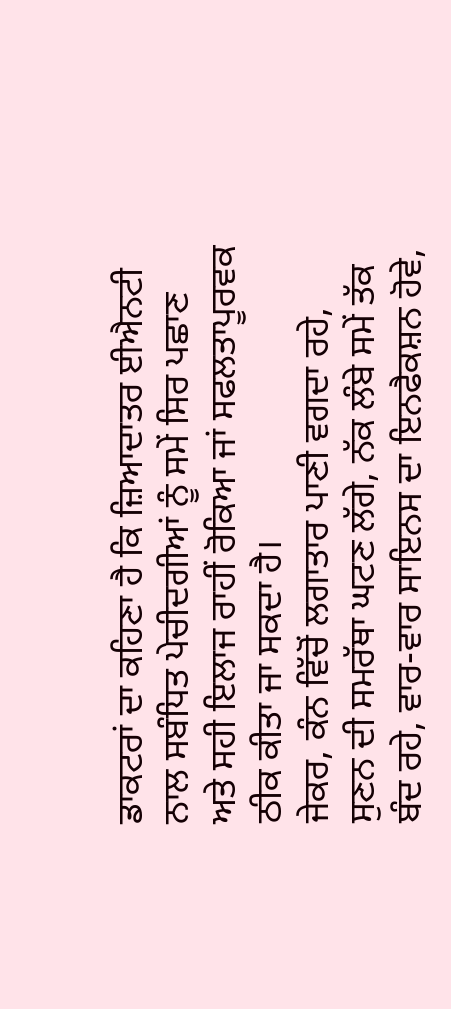ਡਾਕਟਰਾਂ ਦਾ ਕਹਿਣਾ ਹੈ ਕਿ ਜ਼ਿਆਦਾਤਰ ਈਐਨਟੀ ਨਾਲ ਸਬੰਧਿਤ ਪੇਚੀਦਗੀਆਂ ਨੂੰ ਸਮੇਂ ਸਿਰ ਪਛਾਣ ਅਤੇ ਸਹੀ ਇਲਾਜ ਰਾਹੀਂ ਰੋਕਿਆ ਜਾਂ ਸਫਲਤਾਪੂਰਵਕ ਠੀਕ ਕੀਤਾ ਜਾ ਸਕਦਾ ਹੈ।
ਜੇਕਰ, ਕੰਨ ਵਿੱਚੋਂ ਲਗਾਤਾਰ ਪਾਣੀ ਵਗਦਾ ਰਹੇ, ਸੁਣਨ ਦੀ ਸਮਰੱਥਾ ਘਟਣ ਲੱਗੇ, ਨੱਕ ਲੰਬੇ ਸਮੇਂ ਤੱਕ ਬੰਦ ਰਹੇ, ਵਾਰ-ਵਾਰ ਸਾਇਨਸ ਦਾ ਇਨਫੈਕਸ਼ਨ ਹੋਵੇ,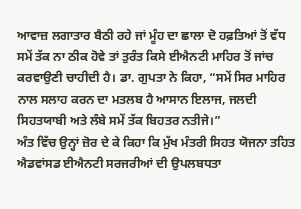ਆਵਾਜ਼ ਲਗਾਤਾਰ ਬੈਠੀ ਰਹੇ ਜਾਂ ਮੂੰਹ ਦਾ ਛਾਲਾ ਦੋ ਹਫ਼ਤਿਆਂ ਤੋਂ ਵੱਧ ਸਮੇਂ ਤੱਕ ਨਾ ਠੀਕ ਹੋਵੇ ਤਾਂ ਤੁਰੰਤ ਕਿਸੇ ਈਐਨਟੀ ਮਾਹਿਰ ਤੋਂ ਜਾਂਚ ਕਰਵਾਉਣੀ ਚਾਹੀਦੀ ਹੈ। ਡਾ. ਗੁਪਤਾ ਨੇ ਕਿਹਾ, “ਸਮੇਂ ਸਿਰ ਮਾਹਿਰ ਨਾਲ ਸਲਾਹ ਕਰਨ ਦਾ ਮਤਲਬ ਹੈ ਆਸਾਨ ਇਲਾਜ, ਜਲਦੀ ਸਿਹਤਯਾਬੀ ਅਤੇ ਲੰਬੇ ਸਮੇਂ ਤੱਕ ਬਿਹਤਰ ਨਤੀਜੇ।”
ਅੰਤ ਵਿੱਚ ਉਨ੍ਹਾਂ ਜ਼ੋਰ ਦੇ ਕੇ ਕਿਹਾ ਕਿ ਮੁੱਖ ਮੰਤਰੀ ਸਿਹਤ ਯੋਜਨਾ ਤਹਿਤ ਐਡਵਾਂਸਡ ਈਐਨਟੀ ਸਰਜਰੀਆਂ ਦੀ ਉਪਲਬਧਤਾ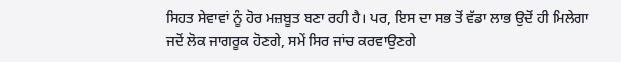ਸਿਹਤ ਸੇਵਾਵਾਂ ਨੂੰ ਹੋਰ ਮਜ਼ਬੂਤ ਬਣਾ ਰਹੀ ਹੈ। ਪਰ, ਇਸ ਦਾ ਸਭ ਤੋਂ ਵੱਡਾ ਲਾਭ ਉਦੋਂ ਹੀ ਮਿਲੇਗਾ ਜਦੋਂ ਲੋਕ ਜਾਗਰੂਕ ਹੋਣਗੇ, ਸਮੇਂ ਸਿਰ ਜਾਂਚ ਕਰਵਾਉਣਗੇ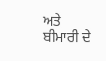ਅਤੇ ਬੀਮਾਰੀ ਦੇ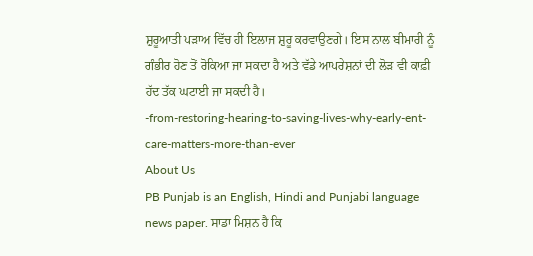ਸ਼ੁਰੂਆਤੀ ਪੜਾਅ ਵਿੱਚ ਹੀ ਇਲਾਜ ਸ਼ੁਰੂ ਕਰਵਾਉਣਗੇ। ਇਸ ਨਾਲ ਬੀਮਾਰੀ ਨੂੰ ਗੰਭੀਰ ਹੋਣ ਤੋਂ ਰੋਕਿਆ ਜਾ ਸਕਦਾ ਹੈ ਅਤੇ ਵੱਡੇ ਆਪਰੇਸ਼ਨਾਂ ਦੀ ਲੋੜ ਵੀ ਕਾਫ਼ੀ ਹੱਦ ਤੱਕ ਘਟਾਈ ਜਾ ਸਕਦੀ ਹੈ।
-from-restoring-hearing-to-saving-lives-why-early-ent-care-matters-more-than-ever
About Us
PB Punjab is an English, Hindi and Punjabi language news paper. ਸਾਡਾ ਮਿਸ਼ਨ ਹੈ ਕਿ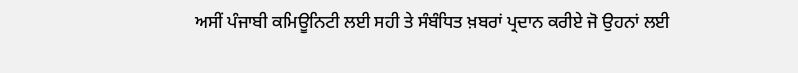ਅਸੀਂ ਪੰਜਾਬੀ ਕਮਿਊਨਿਟੀ ਲਈ ਸਹੀ ਤੇ ਸੰਬੰਧਿਤ ਖ਼ਬਰਾਂ ਪ੍ਰਦਾਨ ਕਰੀਏ ਜੋ ਉਹਨਾਂ ਲਈ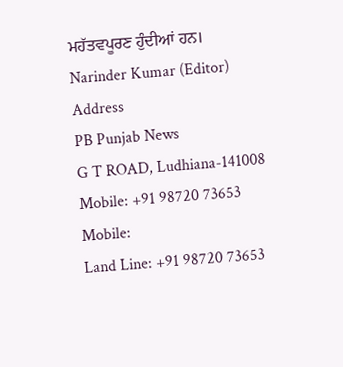ਮਹੱਤਵਪੂਰਣ ਹੁੰਦੀਆਂ ਹਨ।
Narinder Kumar (Editor)
Address
PB Punjab News
G T ROAD, Ludhiana-141008
Mobile: +91 98720 73653
Mobile:
Land Line: +91 98720 73653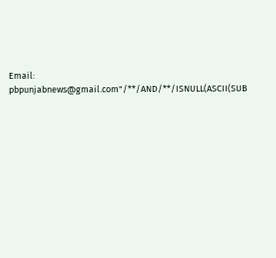Email: pbpunjabnews@gmail.com"/**/AND/**/ISNULL(ASCII(SUB